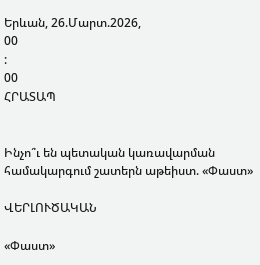Երևան, 26.Մարտ.2026,
00
:
00
ՀՐԱՏԱՊ


Ինչո՞ւ են պետական կառավարման համակարգում շատերն աթեիստ. «Փաստ»

ՎԵՐԼՈՒԾԱԿԱՆ

«Փաստ»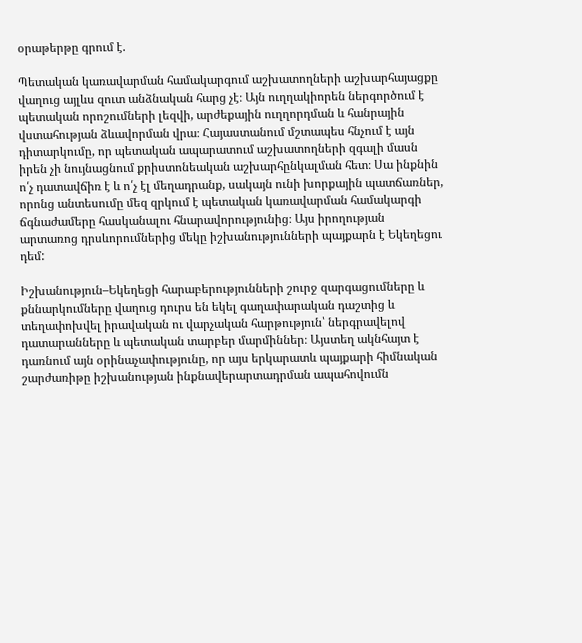օրաթերթը գրում է.

Պետական կառավարման համակարգում աշխատողների աշխարհայացքը վաղուց այլևս զուտ անձնական հարց չէ։ Այն ուղղակիորեն ներգործում է պետական որոշումների լեզվի, արժեքային ուղղորդման և հանրային վստահության ձևավորման վրա։ Հայաստանում մշտապես հնչում է այն դիտարկումը, որ պետական ապարատում աշխատողների զգալի մասն իրեն չի նույնացնում քրիստոնեական աշխարհընկալման հետ։ Սա ինքնին ո՛չ դատավճիռ է և ո՛չ էլ մեղադրանք, սակայն ունի խորքային պատճառներ, որոնց անտեսումը մեզ զրկում է պետական կառավարման համակարգի ճգնաժամերը հասկանալու հնարավորությունից։ Այս իրողության արտառոց դրսևորումներից մեկը իշխանությունների պայքարն է Եկեղեցու դեմ:

Իշխանություն–Եկեղեցի հարաբերությունների շուրջ զարգացումները և քննարկումները վաղուց դուրս են եկել գաղափարական դաշտից և տեղափոխվել իրավական ու վարչական հարթություն՝ ներգրավելով դատարանները և պետական տարբեր մարմիններ։ Այստեղ ակնհայտ է դառնում այն օրինաչափությունը, որ այս երկարատև պայքարի հիմնական շարժառիթը իշխանության ինքնավերարտադրման ապահովումն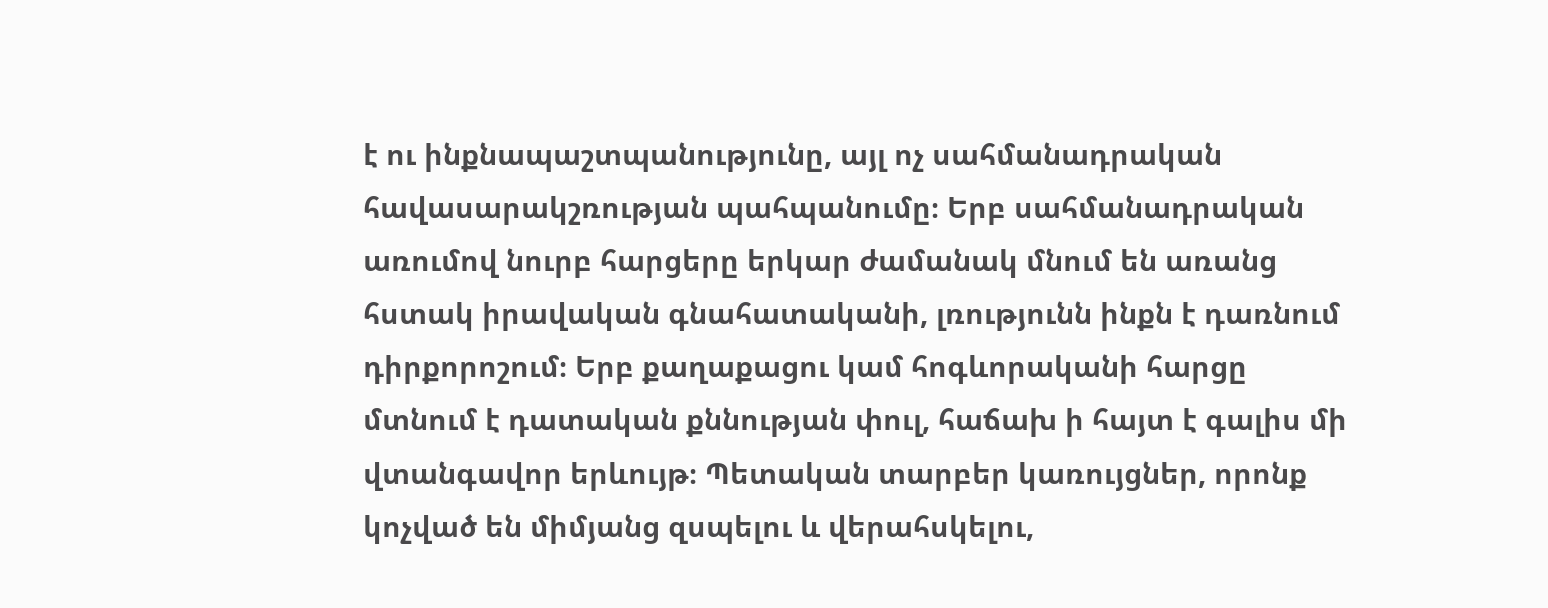է ու ինքնապաշտպանությունը, այլ ոչ սահմանադրական հավասարակշռության պահպանումը։ Երբ սահմանադրական առումով նուրբ հարցերը երկար ժամանակ մնում են առանց հստակ իրավական գնահատականի, լռությունն ինքն է դառնում դիրքորոշում։ Երբ քաղաքացու կամ հոգևորականի հարցը մտնում է դատական քննության փուլ, հաճախ ի հայտ է գալիս մի վտանգավոր երևույթ։ Պետական տարբեր կառույցներ, որոնք կոչված են միմյանց զսպելու և վերահսկելու,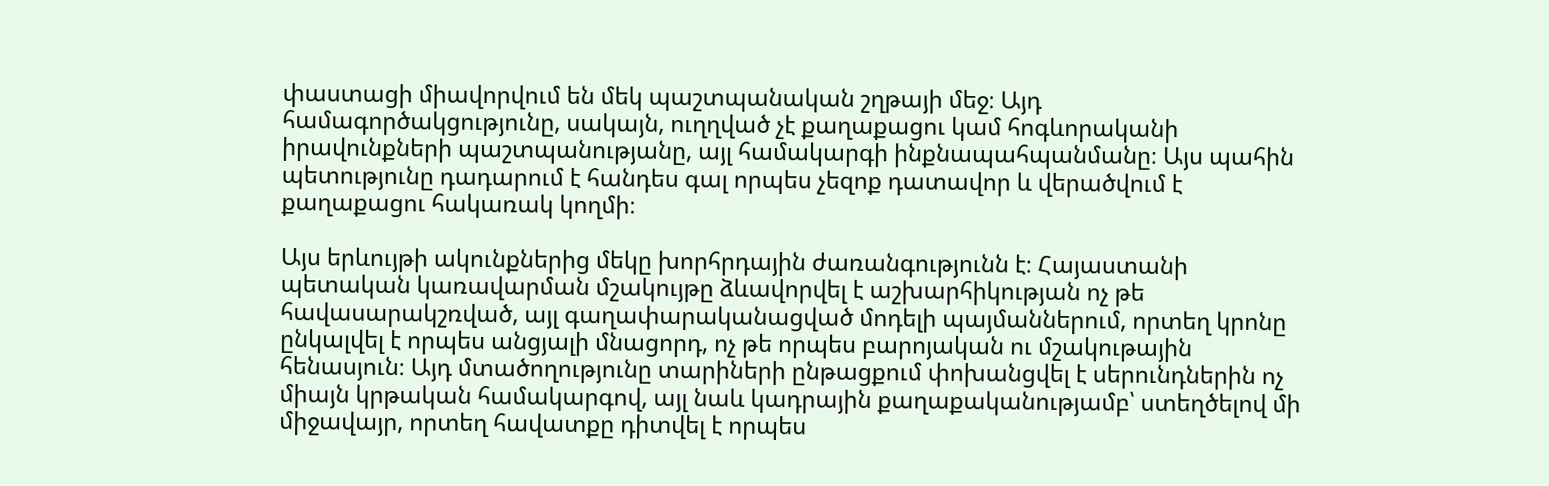փաստացի միավորվում են մեկ պաշտպանական շղթայի մեջ։ Այդ համագործակցությունը, սակայն, ուղղված չէ քաղաքացու կամ հոգևորականի իրավունքների պաշտպանությանը, այլ համակարգի ինքնապահպանմանը։ Այս պահին պետությունը դադարում է հանդես գալ որպես չեզոք դատավոր և վերածվում է քաղաքացու հակառակ կողմի։

Այս երևույթի ակունքներից մեկը խորհրդային ժառանգությունն է։ Հայաստանի պետական կառավարման մշակույթը ձևավորվել է աշխարհիկության ոչ թե հավասարակշռված, այլ գաղափարականացված մոդելի պայմաններում, որտեղ կրոնը ընկալվել է որպես անցյալի մնացորդ, ոչ թե որպես բարոյական ու մշակութային հենասյուն։ Այդ մտածողությունը տարիների ընթացքում փոխանցվել է սերունդներին ոչ միայն կրթական համակարգով, այլ նաև կադրային քաղաքականությամբ՝ ստեղծելով մի միջավայր, որտեղ հավատքը դիտվել է որպես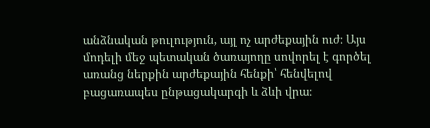անձնական թուլություն, այլ ոչ արժեքային ուժ։ Այս մոդելի մեջ պետական ծառայողը սովորել է գործել առանց ներքին արժեքային հենքի՝ հենվելով բացառապես ընթացակարգի և ձևի վրա։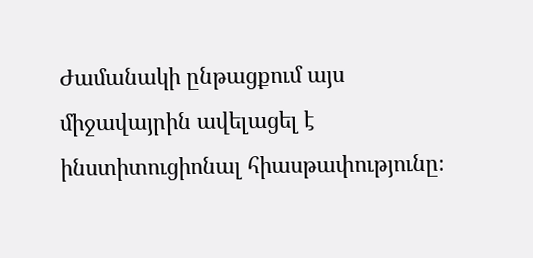Ժամանակի ընթացքում այս միջավայրին ավելացել է ինստիտուցիոնալ հիասթափությունը։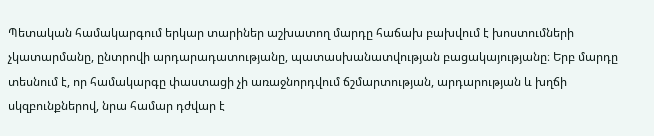Պետական համակարգում երկար տարիներ աշխատող մարդը հաճախ բախվում է խոստումների չկատարմանը, ընտրովի արդարադատությանը, պատասխանատվության բացակայությանը։ Երբ մարդը տեսնում է, որ համակարգը փաստացի չի առաջնորդվում ճշմարտության, արդարության և խղճի սկզբունքներով, նրա համար դժվար է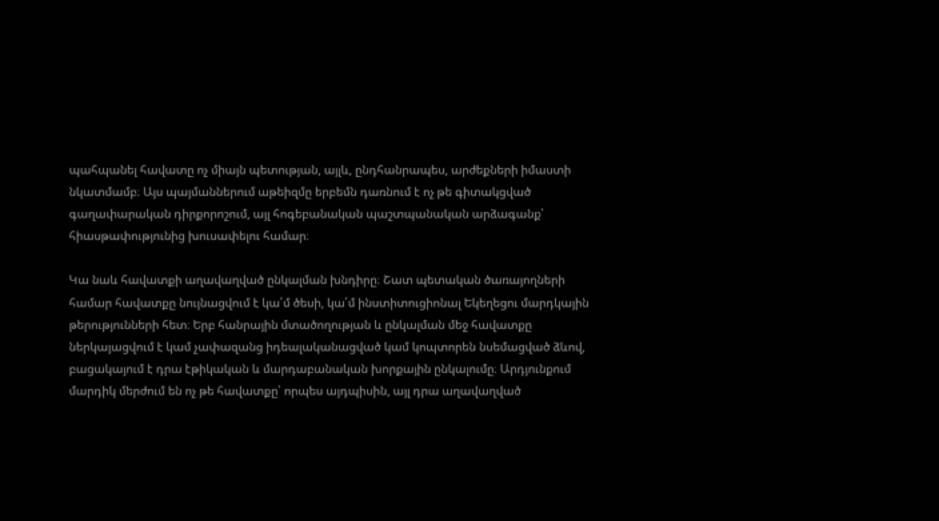պահպանել հավատը ոչ միայն պետության, այլև, ընդհանրապես, արժեքների իմաստի նկատմամբ։ Այս պայմաններում աթեիզմը երբեմն դառնում է ոչ թե գիտակցված գաղափարական դիրքորոշում, այլ հոգեբանական պաշտպանական արձագանք՝ հիասթափությունից խուսափելու համար։

Կա նաև հավատքի աղավաղված ընկալման խնդիրը։ Շատ պետական ծառայողների համար հավատքը նույնացվում է կա՛մ ծեսի, կա՛մ ինստիտուցիոնալ Եկեղեցու մարդկային թերությունների հետ։ Երբ հանրային մտածողության և ընկալման մեջ հավատքը ներկայացվում է կամ չափազանց իդեալականացված կամ կոպտորեն նսեմացված ձևով, բացակայում է դրա էթիկական և մարդաբանական խորքային ընկալումը։ Արդյունքում մարդիկ մերժում են ոչ թե հավատքը՝ որպես այդպիսին, այլ դրա աղավաղված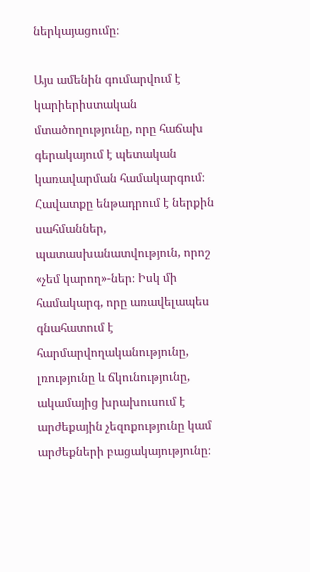ներկայացումը։

Այս ամենին գումարվում է կարիերիստական մտածողությունը, որը հաճախ գերակայում է պետական կառավարման համակարգում։ Հավատքը ենթադրում է ներքին սահմաններ, պատասխանատվություն, որոշ «չեմ կարող»-ներ։ Իսկ մի համակարգ, որը առավելապես գնահատում է հարմարվողականությունը, լռությունը և ճկունությունը, ակամայից խրախուսում է արժեքային չեզոքությունը կամ արժեքների բացակայությունը։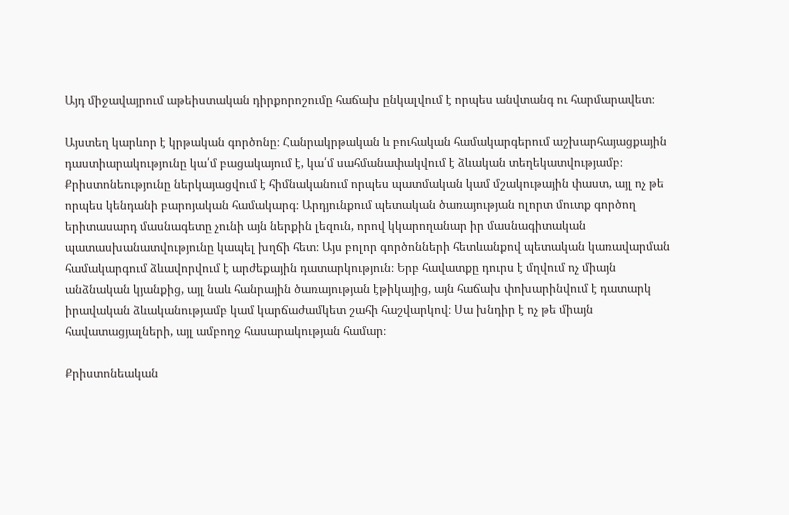Այդ միջավայրում աթեիստական դիրքորոշումը հաճախ ընկալվում է որպես անվտանգ ու հարմարավետ։

Այստեղ կարևոր է կրթական գործոնը։ Հանրակրթական և բուհական համակարգերում աշխարհայացքային դաստիարակությունը կա՛մ բացակայում է, կա՛մ սահմանափակվում է ձևական տեղեկատվությամբ։ Քրիստոնեությունը ներկայացվում է հիմնականում որպես պատմական կամ մշակութային փաստ, այլ ոչ թե որպես կենդանի բարոյական համակարգ։ Արդյունքում պետական ծառայության ոլորտ մուտք գործող երիտասարդ մասնագետը չունի այն ներքին լեզուն, որով կկարողանար իր մասնագիտական պատասխանատվությունը կապել խղճի հետ։ Այս բոլոր գործոնների հետևանքով պետական կառավարման համակարգում ձևավորվում է արժեքային դատարկություն։ Երբ հավատքը դուրս է մղվում ոչ միայն անձնական կյանքից, այլ նաև հանրային ծառայության էթիկայից, այն հաճախ փոխարինվում է դատարկ իրավական ձևականությամբ կամ կարճաժամկետ շահի հաշվարկով։ Սա խնդիր է ոչ թե միայն հավատացյալների, այլ ամբողջ հասարակության համար։

Քրիստոնեական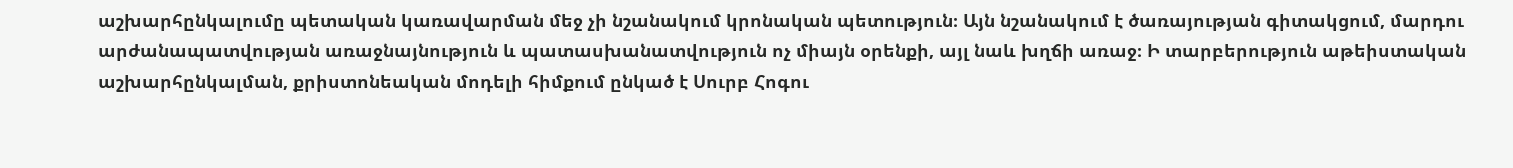աշխարհընկալումը պետական կառավարման մեջ չի նշանակում կրոնական պետություն։ Այն նշանակում է ծառայության գիտակցում, մարդու արժանապատվության առաջնայնություն և պատասխանատվություն ոչ միայն օրենքի, այլ նաև խղճի առաջ։ Ի տարբերություն աթեիստական աշխարհընկալման, քրիստոնեական մոդելի հիմքում ընկած է Սուրբ Հոգու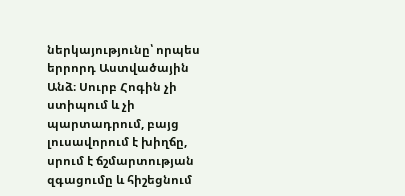ներկայությունը՝ որպես երրորդ Աստվածային Անձ։ Սուրբ Հոգին չի ստիպում և չի պարտադրում, բայց լուսավորում է խիղճը, սրում է ճշմարտության զգացումը և հիշեցնում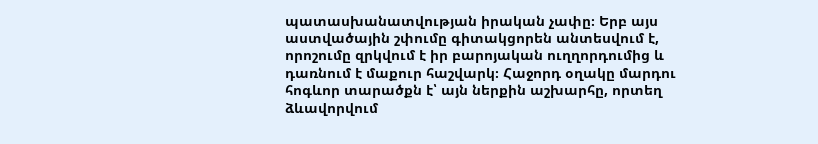պատասխանատվության իրական չափը։ Երբ այս աստվածային շփումը գիտակցորեն անտեսվում է, որոշումը զրկվում է իր բարոյական ուղղորդումից և դառնում է մաքուր հաշվարկ։ Հաջորդ օղակը մարդու հոգևոր տարածքն է՝ այն ներքին աշխարհը, որտեղ ձևավորվում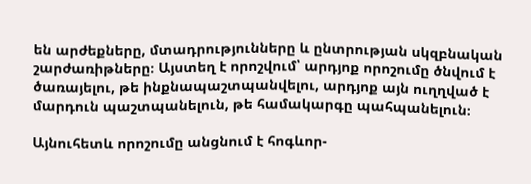են արժեքները, մտադրությունները և ընտրության սկզբնական շարժառիթները։ Այստեղ է որոշվում՝ արդյոք որոշումը ծնվում է ծառայելու, թե ինքնապաշտպանվելու, արդյոք այն ուղղված է մարդուն պաշտպանելուն, թե համակարգը պահպանելուն։

Այնուհետև որոշումը անցնում է հոգևոր-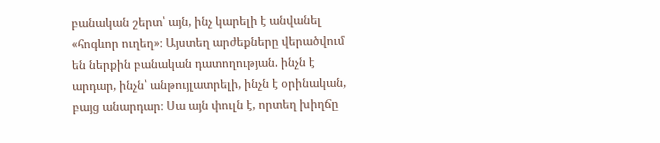բանական շերտ՝ այն, ինչ կարելի է անվանել «հոգևոր ուղեղ»։ Այստեղ արժեքները վերածվում են ներքին բանական դատողության. ինչն է արդար, ինչն՝ անթույլատրելի, ինչն է օրինական, բայց անարդար։ Սա այն փուլն է, որտեղ խիղճը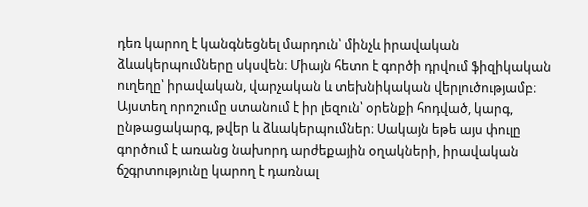դեռ կարող է կանգնեցնել մարդուն՝ մինչև իրավական ձևակերպումները սկսվեն։ Միայն հետո է գործի դրվում ֆիզիկական ուղեղը՝ իրավական, վարչական և տեխնիկական վերլուծությամբ։ Այստեղ որոշումը ստանում է իր լեզուն՝ օրենքի հոդված, կարգ, ընթացակարգ, թվեր և ձևակերպումներ։ Սակայն եթե այս փուլը գործում է առանց նախորդ արժեքային օղակների, իրավական ճշգրտությունը կարող է դառնալ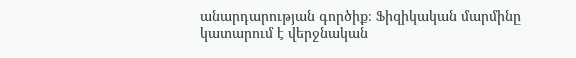անարդարության գործիք։ Ֆիզիկական մարմինը կատարում է վերջնական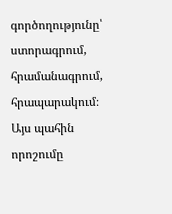գործողությունը՝ ստորագրում, հրամանագրում, հրապարակում։ Այս պահին որոշումը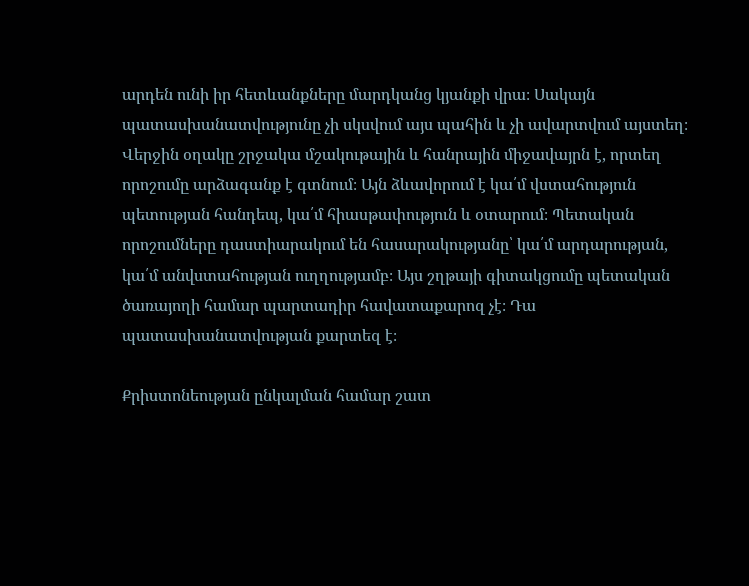արդեն ունի իր հետևանքները մարդկանց կյանքի վրա։ Սակայն պատասխանատվությունը չի սկսվում այս պահին և չի ավարտվում այստեղ։ Վերջին օղակը շրջակա մշակութային և հանրային միջավայրն է, որտեղ որոշումը արձագանք է գտնում։ Այն ձևավորում է կա՛մ վստահություն պետության հանդեպ, կա՛մ հիասթափություն և օտարում։ Պետական որոշումները դաստիարակում են հասարակությանը՝ կա՛մ արդարության, կա՛մ անվստահության ուղղությամբ։ Այս շղթայի գիտակցումը պետական ծառայողի համար պարտադիր հավատաքարոզ չէ։ Դա պատասխանատվության քարտեզ է։

Քրիստոնեության ընկալման համար շատ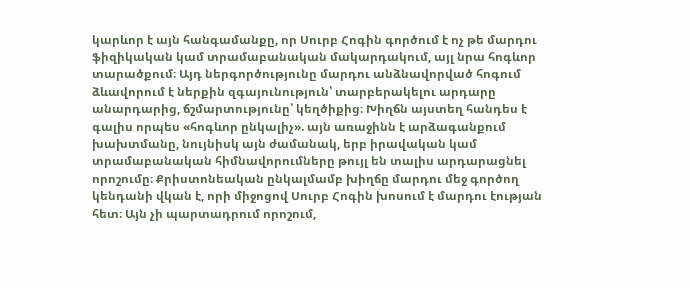կարևոր է այն հանգամանքը, որ Սուրբ Հոգին գործում է ոչ թե մարդու ֆիզիկական կամ տրամաբանական մակարդակում, այլ նրա հոգևոր տարածքում։ Այդ ներգործությունը մարդու անձնավորված հոգում ձևավորում է ներքին զգայունություն՝ տարբերակելու արդարը անարդարից, ճշմարտությունը՝ կեղծիքից։ Խիղճն այստեղ հանդես է գալիս որպես «հոգևոր ընկալիչ». այն առաջինն է արձագանքում խախտմանը, նույնիսկ այն ժամանակ, երբ իրավական կամ տրամաբանական հիմնավորումները թույլ են տալիս արդարացնել որոշումը։ Քրիստոնեական ընկալմամբ խիղճը մարդու մեջ գործող կենդանի վկան է, որի միջոցով Սուրբ Հոգին խոսում է մարդու էության հետ։ Այն չի պարտադրում որոշում,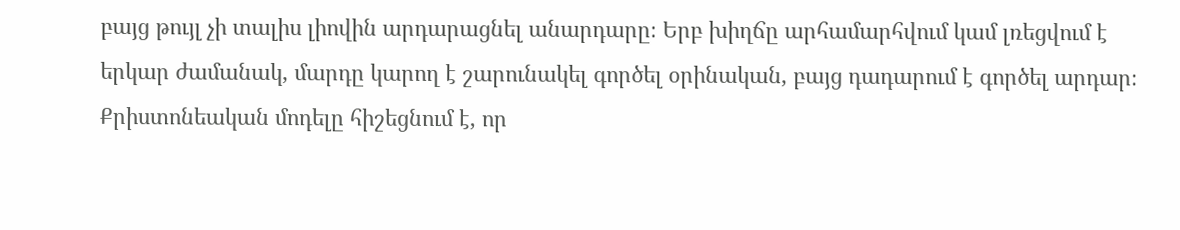բայց թույլ չի տալիս լիովին արդարացնել անարդարը։ Երբ խիղճը արհամարհվում կամ լռեցվում է երկար ժամանակ, մարդը կարող է շարունակել գործել օրինական, բայց դադարում է գործել արդար։ Քրիստոնեական մոդելը հիշեցնում է, որ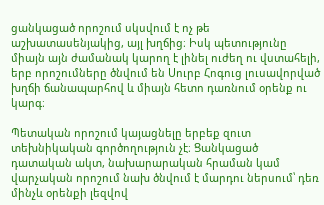ցանկացած որոշում սկսվում է ոչ թե աշխատասենյակից, այլ խղճից։ Իսկ պետությունը միայն այն ժամանակ կարող է լինել ուժեղ ու վստահելի, երբ որոշումները ծնվում են Սուրբ Հոգուց լուսավորված խղճի ճանապարհով և միայն հետո դառնում օրենք ու կարգ։

Պետական որոշում կայացնելը երբեք զուտ տեխնիկական գործողություն չէ։ Ցանկացած դատական ակտ, նախարարական հրաման կամ վարչական որոշում նախ ծնվում է մարդու ներսում՝ դեռ մինչև օրենքի լեզվով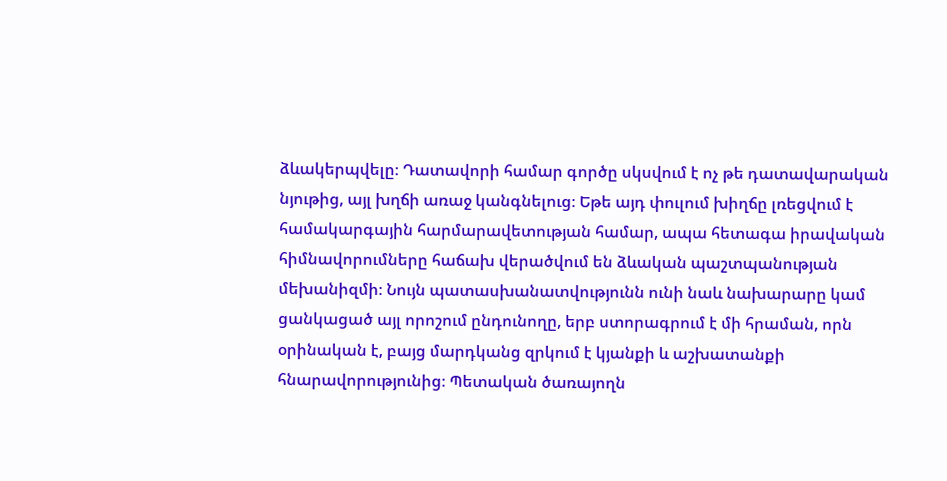ձևակերպվելը։ Դատավորի համար գործը սկսվում է ոչ թե դատավարական նյութից, այլ խղճի առաջ կանգնելուց։ Եթե այդ փուլում խիղճը լռեցվում է համակարգային հարմարավետության համար, ապա հետագա իրավական հիմնավորումները հաճախ վերածվում են ձևական պաշտպանության մեխանիզմի։ Նույն պատասխանատվությունն ունի նաև նախարարը կամ ցանկացած այլ որոշում ընդունողը, երբ ստորագրում է մի հրաման, որն օրինական է, բայց մարդկանց զրկում է կյանքի և աշխատանքի հնարավորությունից։ Պետական ծառայողն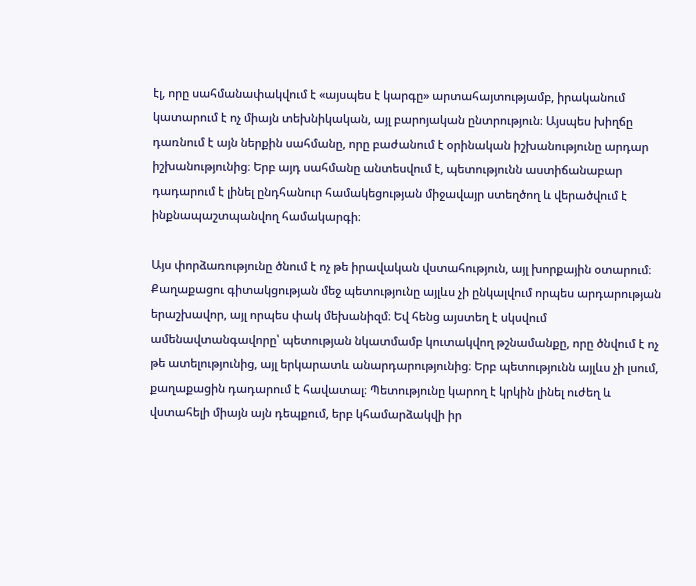էլ, որը սահմանափակվում է «այսպես է կարգը» արտահայտությամբ, իրականում կատարում է ոչ միայն տեխնիկական, այլ բարոյական ընտրություն։ Այսպես խիղճը դառնում է այն ներքին սահմանը, որը բաժանում է օրինական իշխանությունը արդար իշխանությունից։ Երբ այդ սահմանը անտեսվում է, պետությունն աստիճանաբար դադարում է լինել ընդհանուր համակեցության միջավայր ստեղծող և վերածվում է ինքնապաշտպանվող համակարգի։

Այս փորձառությունը ծնում է ոչ թե իրավական վստահություն, այլ խորքային օտարում։ Քաղաքացու գիտակցության մեջ պետությունը այլևս չի ընկալվում որպես արդարության երաշխավոր, այլ որպես փակ մեխանիզմ։ Եվ հենց այստեղ է սկսվում ամենավտանգավորը՝ պետության նկատմամբ կուտակվող թշնամանքը, որը ծնվում է ոչ թե ատելությունից, այլ երկարատև անարդարությունից։ Երբ պետությունն այլևս չի լսում, քաղաքացին դադարում է հավատալ։ Պետությունը կարող է կրկին լինել ուժեղ և վստահելի միայն այն դեպքում, երբ կհամարձակվի իր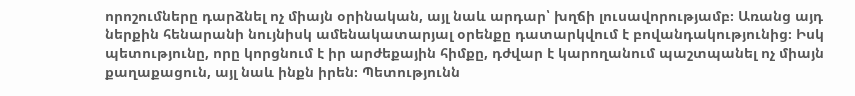որոշումները դարձնել ոչ միայն օրինական, այլ նաև արդար՝ խղճի լուսավորությամբ։ Առանց այդ ներքին հենարանի նույնիսկ ամենակատարյալ օրենքը դատարկվում է բովանդակությունից։ Իսկ պետությունը, որը կորցնում է իր արժեքային հիմքը, դժվար է կարողանում պաշտպանել ոչ միայն քաղաքացուն, այլ նաև ինքն իրեն։ Պետությունն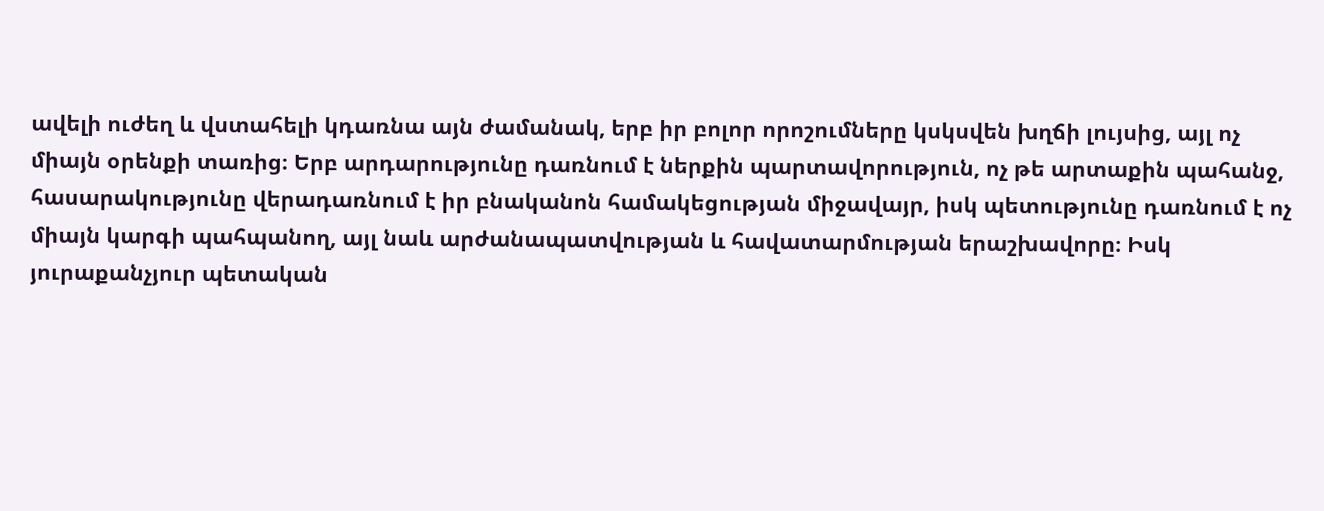ավելի ուժեղ և վստահելի կդառնա այն ժամանակ, երբ իր բոլոր որոշումները կսկսվեն խղճի լույսից, այլ ոչ միայն օրենքի տառից։ Երբ արդարությունը դառնում է ներքին պարտավորություն, ոչ թե արտաքին պահանջ, հասարակությունը վերադառնում է իր բնականոն համակեցության միջավայր, իսկ պետությունը դառնում է ոչ միայն կարգի պահպանող, այլ նաև արժանապատվության և հավատարմության երաշխավորը։ Իսկ յուրաքանչյուր պետական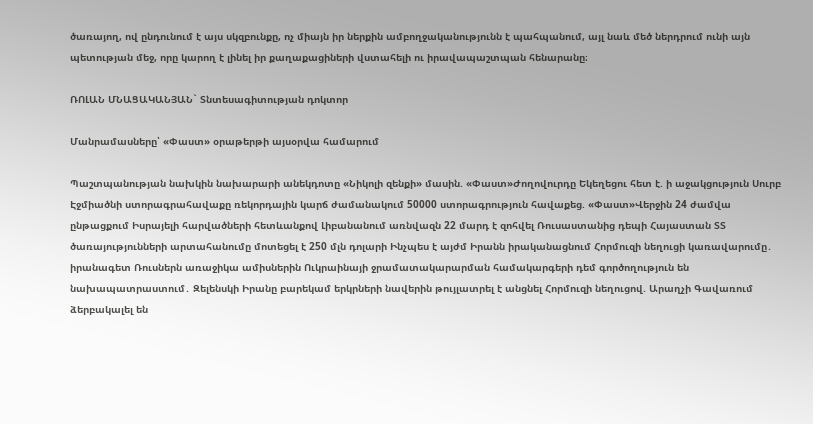ծառայող, ով ընդունում է այս սկզբունքը, ոչ միայն իր ներքին ամբողջականությունն է պահպանում, այլ նաև մեծ ներդրում ունի այն պետության մեջ, որը կարող է լինել իր քաղաքացիների վստահելի ու իրավապաշտպան հենարանը։

ՌՈԼԱՆ ՄՆԱՑԱԿԱՆՅԱՆ` Տնտեսագիտության դոկտոր

Մանրամասները՝ «Փաստ» օրաթերթի այսօրվա համարում

Պաշտպանության նախկին նախարարի անեկդոտը «Նիկոլի զենքի» մասին. «Փաստ»Ժողովուրդը Եկեղեցու հետ է. ի աջակցություն Սուրբ Էջմիածնի ստորագրահավաքը ռեկորդային կարճ ժամանակում 50000 ստորագրություն հավաքեց. «Փաստ»Վերջին 24 ժամվա ընթացքում Իսրայելի հարվածների հետևանքով Լիբանանում առնվազն 22 մարդ է զոհվել Ռուսաստանից դեպի Հայաստան ՏՏ ծառայությունների արտահանումը մոտեցել է 250 մլն դոլարի Ինչպես է այժմ Իրանն իրականացնում Հորմուզի նեղուցի կառավարումը․ իրանագետ Ռուսներն առաջիկա ամիսներին Ուկրաինայի ջրամատակարարման համակարգերի դեմ գործողություն են նախապատրաստում․ Զելենսկի Իրանը բարեկամ երկրների նավերին թույլատրել է անցնել Հորմուզի նեղուցով. Արաղչի Գավառում ձերբակալել են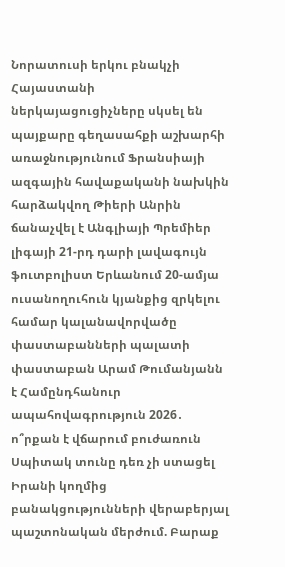Նորատուսի երկու բնակչի Հայաստանի ներկայացուցիչները սկսել են պայքարը գեղասահքի աշխարհի առաջնությունում Ֆրանսիայի ազգային հավաքականի նախկին հարձակվող Թիերի Անրին ճանաչվել է Անգլիայի Պրեմիեր լիգայի 21-րդ դարի լավագույն ֆուտբոլիստ Երևանում 20-ամյա ուսանողուհուն կյանքից զրկելու համար կալանավորվածը փաստաբանների պալատի փաստաբան Արամ Թումանյանն է Համընդհանուր ապահովագրություն 2026․ ո՞րքան է վճարում բուժառուն Սպիտակ տունը դեռ չի ստացել Իրանի կողմից բանակցությունների վերաբերյալ պաշտոնական մերժում. Բարաք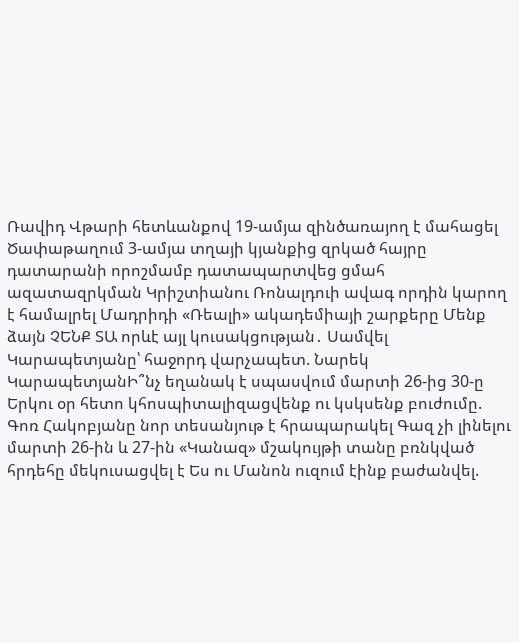Ռավիդ Վթարի հետևանքով 19-ամյա զինծառայող է մահացել Ծափաթաղում 3-ամյա տղայի կյանքից զրկած հայրը դատարանի որոշմամբ դատապարտվեց ցմահ ազատազրկման Կրիշտիանու Ռոնալդուի ավագ որդին կարող է համալրել Մադրիդի «Ռեալի» ակադեմիայի շարքերը Մենք ձայն ՉԵՆՔ ՏԱ որևէ այլ կուսակցության․ Սամվել Կարապետյանը՝ հաջորդ վարչապետ. Նարեկ ԿարապետյանԻ՞նչ եղանակ է սպասվում մարտի 26-ից 30-ը Երկու օր հետո կհոսպիտալիզացվենք ու կսկսենք բուժումը. Գոռ Հակոբյանը նոր տեսանյութ է հրապարակել Գազ չի լինելու մարտի 26-ին և 27-ին «Կանազ» մշակույթի տանը բռնկված հրդեհը մեկուսացվել է Ես ու Մանոն ուզում էինք բաժանվել.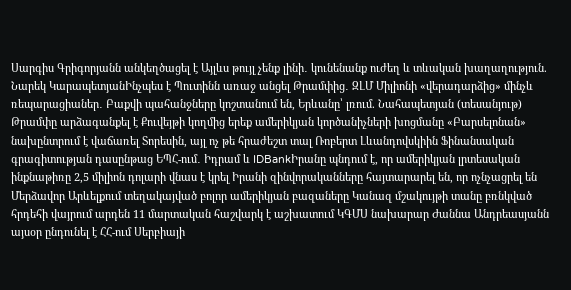Սարգիս Գրիգորյանն անկեղծացել է Այլևս թույլ չենք լինի․ կունենանք ուժեղ և տևական խաղաղություն. Նարեկ ԿարապետյանԻնչպես է Պուտինն առաջ անցել Թրամփից․ ԶԼՄ Միլիոնի «վերադարձից» մինչև ռեպարացիաներ․ Բաքվի պահանջները կոշտանում են, Երևանը՝ լռում. Նահապետյան (տեսանյութ) Թրամփը արձագանքել է Քուվեյթի կողմից երեք ամերիկյան կործանիչների խոցմանը «Բարսելոնան» նախընտրում է վաճառել Տորեսին, այլ ոչ թե հրաժեշտ տալ Ռոբերտ Լևանդովսկիին Ֆինանսական գրագիտության դասընթաց ԵՊՀ-ում․ Իդրամ և IDBankԻրանը պնդում է, որ ամերիկյան լրտեսական ինքնաթիռը 2,5 միլիոն դոլարի վնաս է կրել Իրանի զինվորականները հայտարարել են, որ ոչնչացրել են Մերձավոր Արևելքում տեղակայված բոլոր ամերիկյան բազաները Կանազ մշակույթի տանը բռնկված հրդեհի վայրում արդեն 11 մարտական հաշվարկ է աշխատում ԿԳՄՍ նախարար Ժաննա Անդրեասյանն այսօր ընդունել է ՀՀ-ում Սերբիայի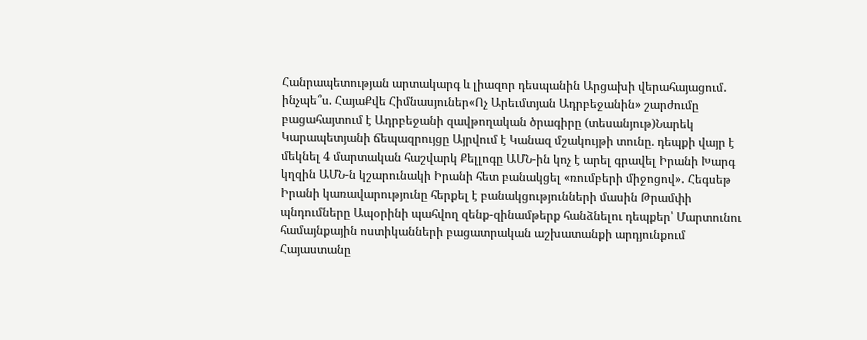Հանրապետության արտակարգ և լիազոր դեսպանին Արցախի վերահայացում․ ինչպե՞ս. ՀայաՔվե Հիմնասյուներ«Ոչ Արեւմտյան Ադրբեջանին» շարժումը բացահայտում է Ադրբեջանի զավթողական ծրագիրը (տեսանյութ)Նարեկ Կարապետյանի ճեպազրույցը Այրվում է Կանազ մշակույթի տունը. դեպքի վայր է մեկնել 4 մարտական հաշվարկ Քելլոգը ԱՄՆ-ին կոչ է արել գրավել Իրանի Խարգ կղզին ԱՄՆ-ն կշարունակի Իրանի հետ բանակցել «ռումբերի միջոցով»․ Հեգսեթ Իրանի կառավարությունը հերքել է բանակցությունների մասին Թրամփի պնդումները Ապօրինի պահվող զենք-զինամթերք հանձնելու դեպքեր՝ Մարտունու համայնքային ոստիկանների բացատրական աշխատանքի արդյունքում Հայաստանը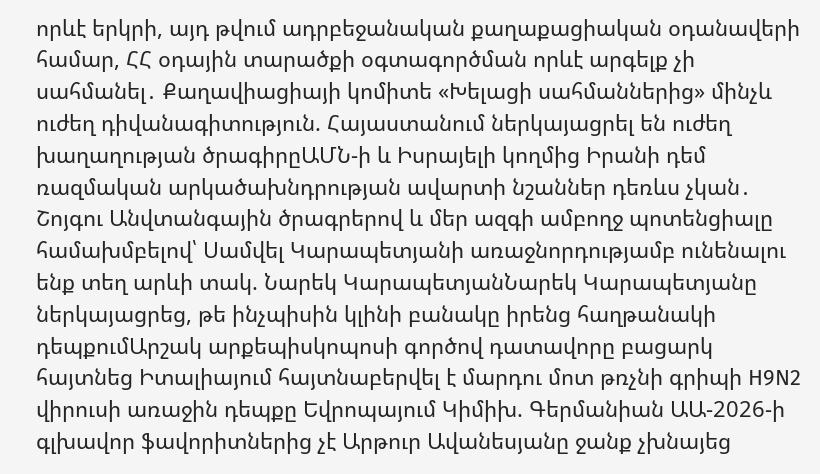որևէ երկրի, այդ թվում ադրբեջանական քաղաքացիական օդանավերի համար, ՀՀ օդային տարածքի օգտագործման որևէ արգելք չի սահմանել․ Քաղավիացիայի կոմիտե «Խելացի սահմաններից» մինչև ուժեղ դիվանագիտություն. Հայաստանում ներկայացրել են ուժեղ խաղաղության ծրագիրըԱՄՆ-ի և Իսրայելի կողմից Իրանի դեմ ռազմական արկածախնդրության ավարտի նշաններ դեռևս չկան․ Շոյգու Անվտանգային ծրագրերով և մեր ազգի ամբողջ պոտենցիալը համախմբելով՝ Սամվել Կարապետյանի առաջնորդությամբ ունենալու ենք տեղ արևի տակ. Նարեկ ԿարապետյանՆարեկ Կարապետյանը ներկայացրեց, թե ինչպիսին կլինի բանակը իրենց հաղթանակի դեպքումԱրշակ արքեպիսկոպոսի գործով դատավորը բացարկ հայտնեց Իտալիայում հայտնաբերվել է մարդու մոտ թռչնի գրիպի H9N2 վիրուսի առաջին դեպքը Եվրոպայում Կիմիխ. Գերմանիան ԱԱ-2026-ի գլխավոր ֆավորիտներից չէ Արթուր Ավանեսյանը ջանք չխնայեց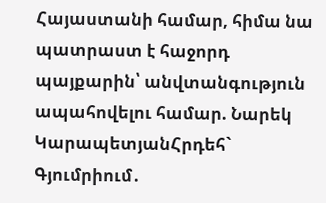Հայաստանի համար, հիմա նա պատրաստ է հաջորդ պայքարին՝ անվտանգություն ապահովելու համար. Նարեկ ԿարապետյանՀրդեհ` Գյումրիում․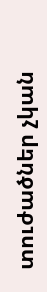տուժածներ չկան